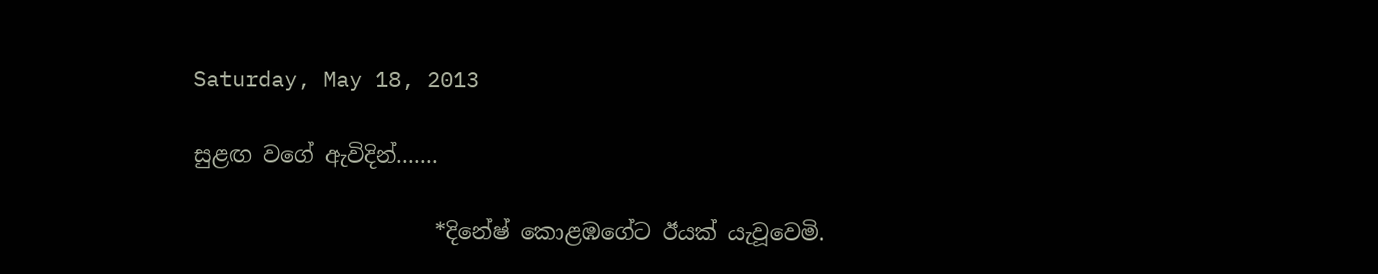Saturday, May 18, 2013

සුළඟ වගේ ඇවිදින්.......

                      *දිනේෂ් කොළඹගේට ඊයක් යැවූවෙමි.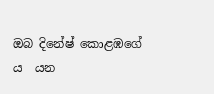ඔබ දිනේෂ් කොළඹගේ ය  යන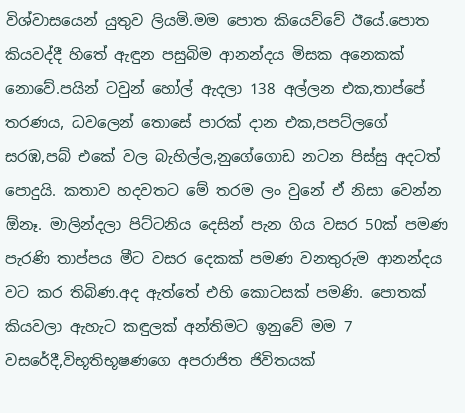විශ්වාසයෙන් යුතුව ලියමි.මම පොත කියෙව්වේ ඊයේ.පොත කියවද්දී හිතේ ඇඳුන පසුබිම ආනන්දය මිසක අනෙකක් නොවේ.පයින් ටවුන් හෝල් ඇදලා 138 අල්ලන එක,තාප්පේ තරණය, ධවලෙන් තොසේ පාරක් දාන එක,පපට්ලගේ සරඹ,පබ් එකේ වල බැහිල්ල,නුගේගොඩ නටන පිස්සු අදටත් පොදුයි. කතාව හදවතට මේ තරම ලං වුනේ ඒ නිසා වෙන්න ඕනෑ. මාලින්දලා පිට්ටනිය දෙසින් පැන ගිය වසර 50ක් පමණ පැරණි තාප්පය මීට වසර දෙකක් පමණ වනතුරුම ආනන්දය වට කර තිබිණ.අද ඇත්තේ එහි කොටසක් පමණි. පොතක් කියවලා ඇහැට කඳුලක් අන්තිමට ඉනුවේ මම 7 වසරේදී,විභූතිභූෂණගෙ අපරාජිත ජිවිතයක්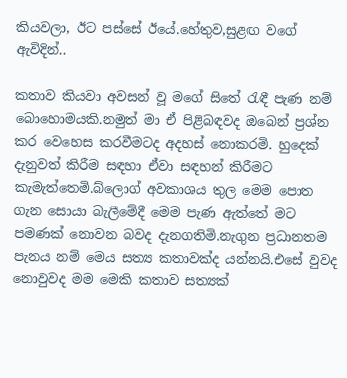කියවලා, ඊට පස්සේ ඊයේ.හේතුව,සුළඟ වගේ ඇවිදින්..

කතාව කියවා අවසන් වූ මගේ සිතේ රැඳී පැණ නම් බොහොමයකි.නමුත් මා ඒ පිළිබඳවද ඔබෙන් ප්‍රශ්න කර වෙහෙස කරවීමටද අදහස් නොකරමි. හුදෙක් දැනුවත් කිරීම සඳහා ඒවා සඳහන් කිරීමට කැමැත්තෙමි.බ්ලොග් අවකාශය තුල මෙම පොත ගැන සොයා බැලීමේදී මෙම පැණ ඇත්තේ මට පමණක් නොවන බවද දැනගතිමි.නැගුන ප්‍රධානතම පැනය නම් මෙය සත්‍ය කතාවක්ද යන්නයි.එසේ වුවද නොවුවද මම මෙකි කතාව සත්‍යක්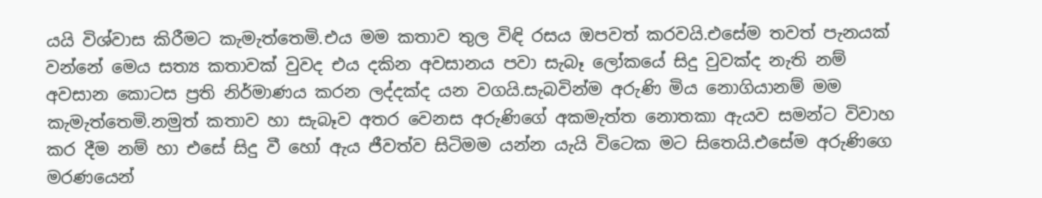යයි විශ්වාස කිරීමට කැමැත්තෙමි.එය මම කතාව තුල විඳි රසය ඔපවත් කරවයි.එසේම තවත් පැනයක් වන්නේ මෙය සත්‍ය කතාවක් වුවද එය දකින අවසානය පවා සැබෑ ලෝකයේ සිදු වුවක්ද නැති නම් අවසාන කොටස ප්‍රති නිර්මාණය කරන ලද්දක්ද යන වගයි.සැබවින්ම අරුණි මිය නොගියානම් මම කැමැත්තෙමි.නමුත් කතාව හා සැබෑව අතර වෙනස අරුණිගේ අකමැත්ත නොතකා ඇයව සමන්ට විවාහ කර දීම නම් හා එසේ සිදු වී හෝ ඇය ජීවත්ව සිටිමම යන්න යැයි විටෙක මට සිතෙයි.එසේම අරුණිගෙ මරණයෙන්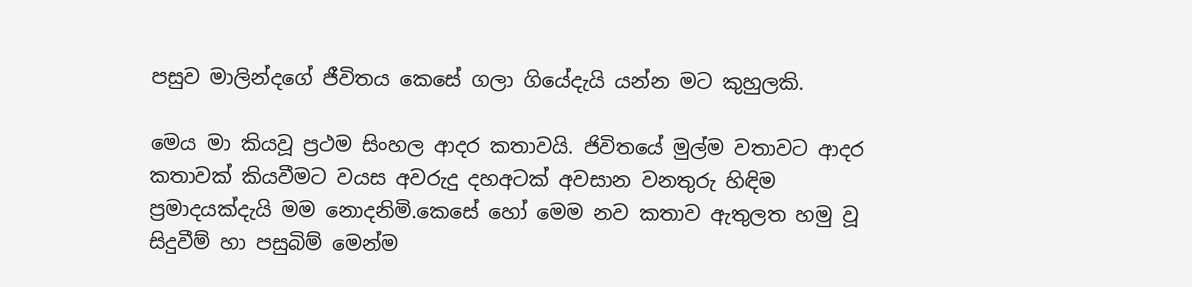පසුව මාලින්දගේ ජීවිතය කෙසේ ගලා ගියේදැයි යන්න මට කුහුලකි.

මෙය මා කියවූ ප්‍රථම සිංහල ආදර කතාවයි. ජිවිතයේ මුල්ම වතාවට ආදර කතාවක් කියවීමට වයස අවරුදු දහඅටක් අවසාන වනතුරු හිඳිම ප්‍රමාදයක්දැයි මම නොදනිමි.කෙසේ හෝ මෙම නව කතාව ඇතුලත හමු වූ සිදුවීම් හා පසුබිම් මෙන්ම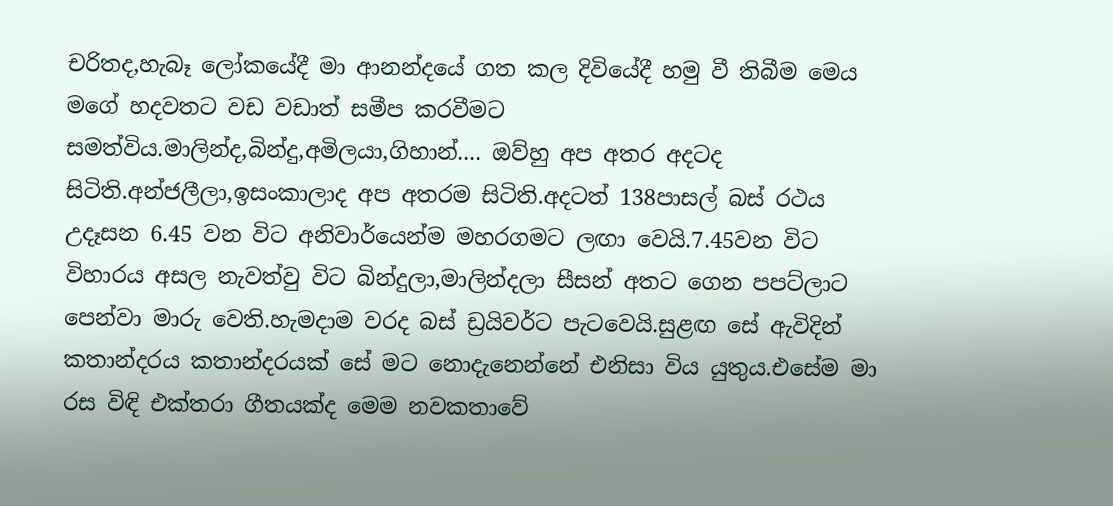චරිතද,හැබෑ ලෝකයේදී මා ආනන්දයේ ගත කල දිවියේදී හමු වී තිබීම මෙය මගේ හදවතට වඩ වඩාත් සමීප කරවීමට සමත්විය.මාලින්ද,බින්දු,අමිලයා,ගිහාන්.... ඔව්හු අප අතර අදටද සිටිති.අන්ජලීලා,ඉසංකාලාද අප අතරම සිටිති.අදටත් 138පාසල් බස් රථය උදෑසන 6.45 වන විට අනිවාර්යෙන්ම මහරගමට ලඟා වෙයි.7.45වන විට විහාරය අසල නැවත්වු විට බින්දුලා,මාලින්දලා සීසන් අතට ගෙන පපට්ලාට පෙන්වා මාරු වෙති.හැමදාම වරද බස් ඩ්‍රයිවර්ට පැටවෙයි.සුළඟ සේ ඇවිදින් කතාන්දරය කතාන්දරයක් සේ මට නොදැනෙන්නේ එනිසා විය යුතුය.එසේම මා රස විඳි එක්තරා ගීතයක්ද මෙම නවකතාවේ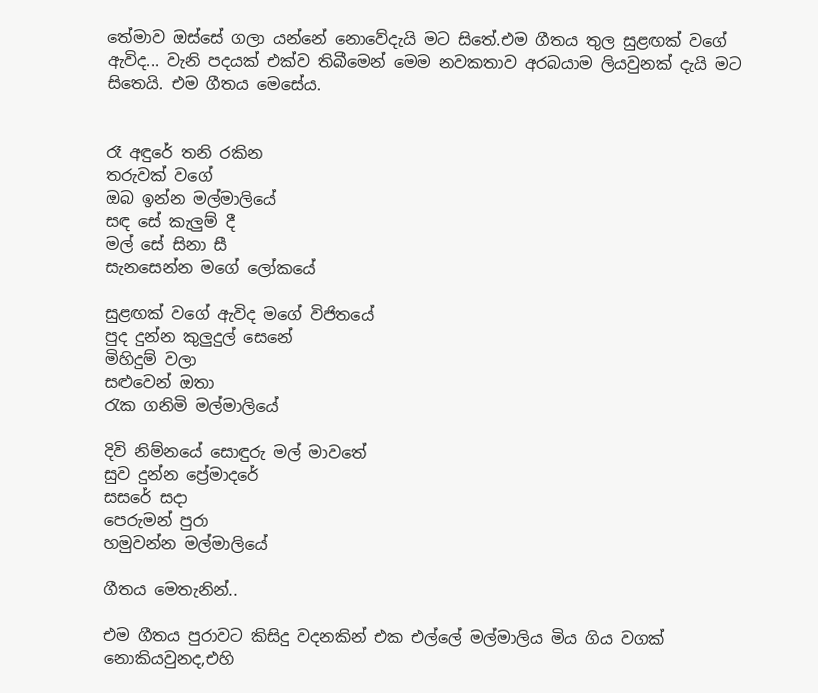තේමාව ඔස්සේ ගලා යන්නේ නොවේදැයි මට සිතේ.එම ගීතය තුල සුළඟක් වගේ ඇවිද... වැනි පදයක් එක්ව තිබීමෙන් මෙම නවකතාව අරබයාම ලියවුනක් දැයි මට සිතෙයි. එම ගීතය මෙසේය.


රෑ අඳුරේ තනි රකින
තරුවක් වගේ
ඔබ ඉන්න මල්මාලියේ
සඳ සේ කැලුම් දී
මල් සේ සිනා සී
සැනසෙන්න මගේ ලෝකයේ

සුළඟක් වගේ ඇවිද මගේ විජිතයේ
පුද දුන්න කුලුදුල් සෙනේ
මිහිදුම් වලා
සළුවෙන් ඔතා
රැක ගනිමි මල්මාලියේ

දිවි නිම්නයේ සොඳුරු මල් මාවතේ
සුව දුන්න ප්‍රේමාදරේ
සසරේ සදා
පෙරුමන් පුරා
හමුවන්න මල්මාලියේ

ගීතය මෙතැනින්..

එම ගීතය පුරාවට කිසිදු වදනකින් එක එල්ලේ මල්මාලිය මිය ගිය වගක් නොකියවුනද,එහි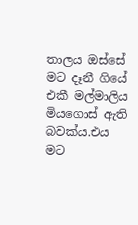තාලය ඔස්සේ මට දෑනී ගියේ එකී මල්මාලිය මියගොස් ඇති බවක්ය.එය මට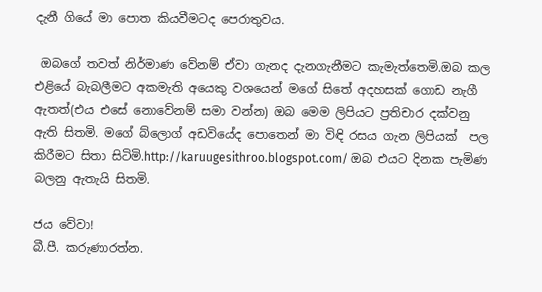දැනී ගියේ මා පොත කියවීමටද පෙරාතුවය.

 ඔබගේ තවත් නිර්මාණ වේනම් ඒවා ගැනද දැනගැනීමට කැමැත්තෙමි.ඔබ කල එළියේ බැබලීමට අකමැති අයෙකු වශයෙන් මගේ සිතේ අදහසක් ගොඩ නැගී ඇතත්(එය එසේ නොවේනම් සමා වන්න) ඔබ මෙම ලිපියට ප්‍රතිචාර දක්වනු ඇති සිතමි. මගේ බ්ලොග් අඩවියේද පොතෙන් මා විඳි රසය ගැන ලිපියක්  පල කිරීමට සිතා සිටිමි.http://karuugesithroo.blogspot.com/ ඔබ එයට දිනක පැමිණ බලනු ඇතැයි සිතමි.

ජය වේවා!
බී.පී. කරුණාරත්න.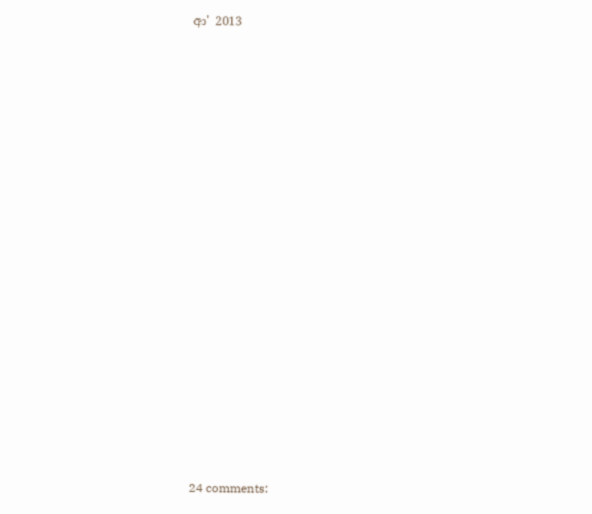ආ' 2013


















24 comments: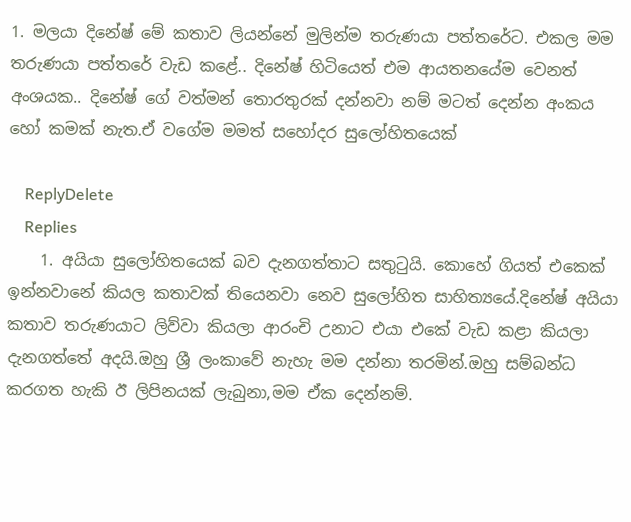1. මලයා දිනේෂ් මේ කතාව ලියන්නේ මුලින්ම තරුණයා පත්තරේට. එකල මම තරුණයා පත්තරේ වැඩ කළේ.. දිනේෂ් හිටියෙත් එම ආයතනයේම වෙනත් අංශයක.. දිනේෂ් ගේ වත්මන් තොරතුරක් දන්නවා නම් මටත් දෙන්න අංකය හෝ කමක් නැත.ඒ වගේම මමත් සහෝදර සුලෝහිතයෙක්

    ReplyDelete
    Replies
    1. අයියා සුලෝහිතයෙක් බව දැනගත්තාට සතුටුයි. කොහේ ගියත් එකෙක් ඉන්නවානේ කියල කතාවක් තියෙනවා නෙව සුලෝහිත සාහිත්‍යයේ.දිනේෂ් අයියා කතාව තරුණයාට ලිව්වා කියලා ආරංචි උනාට එයා එකේ වැඩ කළා කියලා දැනගත්තේ අදයි.ඔහු ශ්‍රී ලංකාවේ නැහැ මම දන්නා තරමින්.ඔහු සම්බන්ධ කරගත හැකි ඊ ලිපිනයක් ලැබුනා,මම ඒක දෙන්නම්.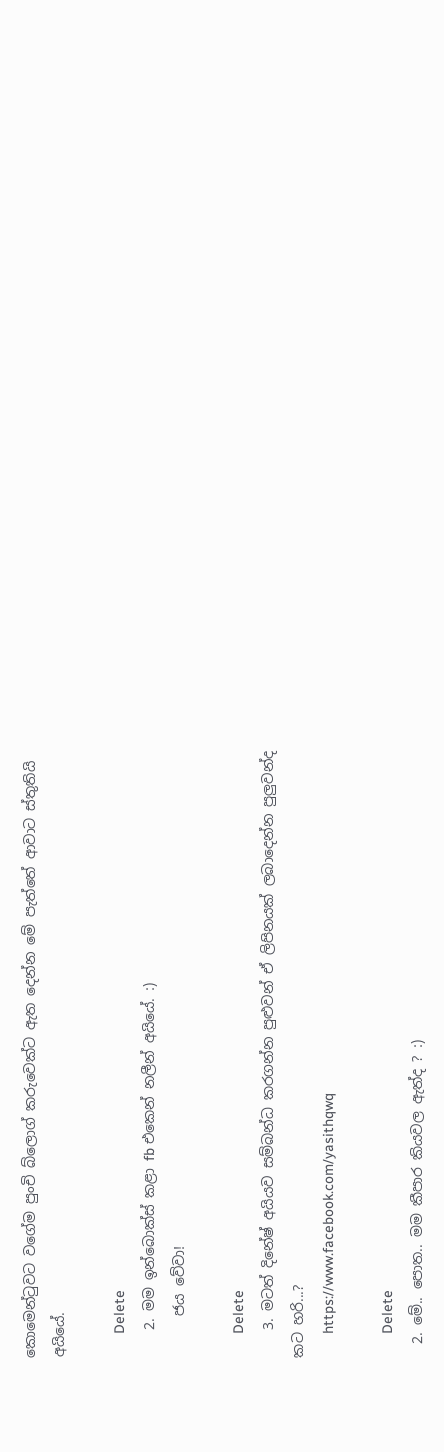කොමෙන්ටුවට වගේම පුංචි බ්ලොග් කරුවෙක්ට ඇත දෙන්න මේ පැත්තේ ආවාට ස්තුතියි අයියේ.

      Delete
    2. මම ඉන්බොක්ස් කළා fb එකෙන් නලීන් අයියේ. :)
      ජය වේවා!

      Delete
    3. මටත් දිනේෂ් අයියව සම්බන්ධ කරගන්න පුළුවන් ඒ ලිපිනයක් ලබාදෙන්න පුලුවන්ද කට හරි...?
      https://www.facebook.com/yasithqwq

      Delete
  2. මේ.. පොත.. මම කීපාර කියවල ඇත්ද ? :)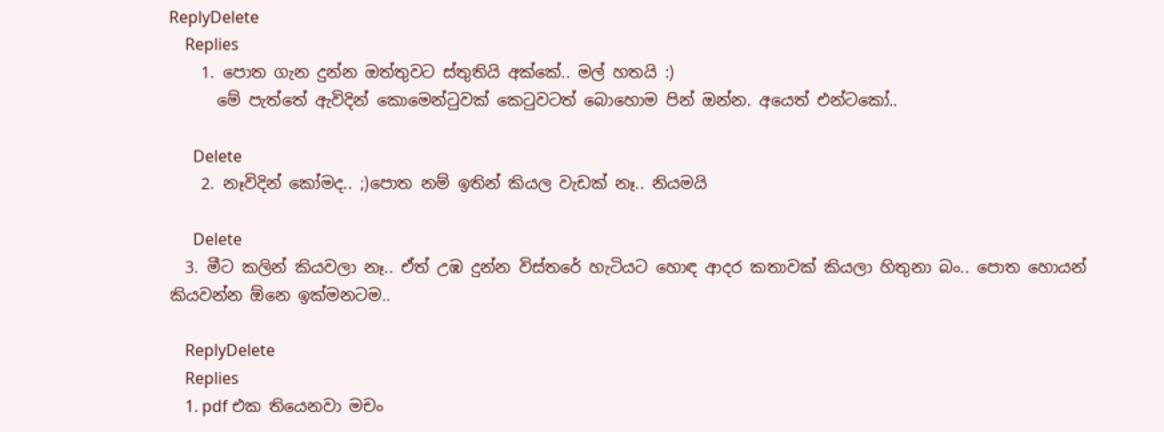ReplyDelete
    Replies
    1. පොත ගැන දුන්න ඔත්තුවට ස්තුතියි අක්කේ.. මල් හතයි :)
      මේ පැත්තේ ඇවිදින් කොමෙන්ටුවක් කෙටුවටත් බොහොම පින් ඔන්න. අයෙත් එන්ටකෝ..

      Delete
    2. නෑවිදින් කෝමද.. ;)පොත නම් ඉතින් කියල වැඩක් නෑ.. නියමයි

      Delete
  3. මීට කලින් කියවලා නෑ.. ඒත් උඹ දුන්න විස්තරේ හැටියට හොඳ ආදර කතාවක් කියලා හිතුනා බං.. පොත හොයන් කියවන්න ඕනෙ ඉක්මනටම..

    ReplyDelete
    Replies
    1. pdf එක තියෙනවා මචං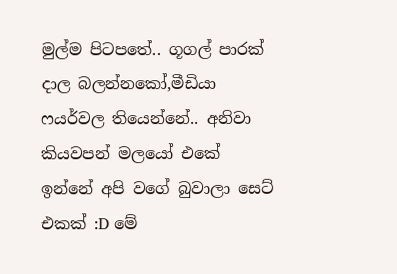මුල්ම පිටපතේ.. ගූගල් පාරක් දාල බලන්නකෝ,මීඩියා ෆයර්වල තියෙන්නේ.. අනිවා කියවපන් මලයෝ එකේ ඉන්නේ අපි වගේ බුවාලා සෙට් එකක් :D මේ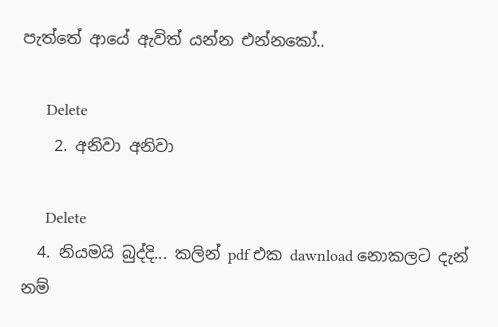පැත්තේ ආයේ ඇවිත් යන්න එන්නකෝ..

      Delete
    2. අනිවා අනිවා

      Delete
  4. නියමයි බුද්දි... කලින් pdf එක dawnload නොකලට දැන් නම්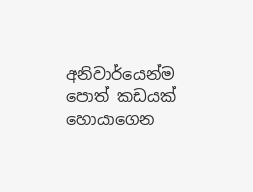අනිවාර්යෙන්ම පොත් කඩයක් හොයාගෙන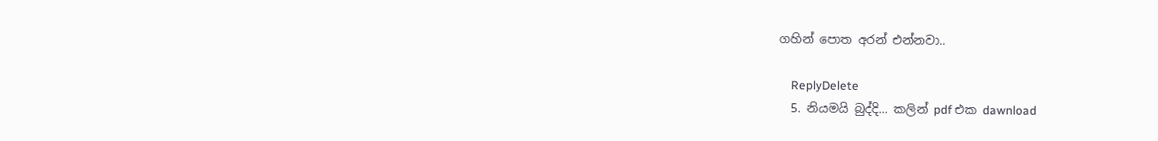ගහින් පොත අරන් එන්නවා..

    ReplyDelete
  5. නියමයි බුද්දි... කලින් pdf එක dawnload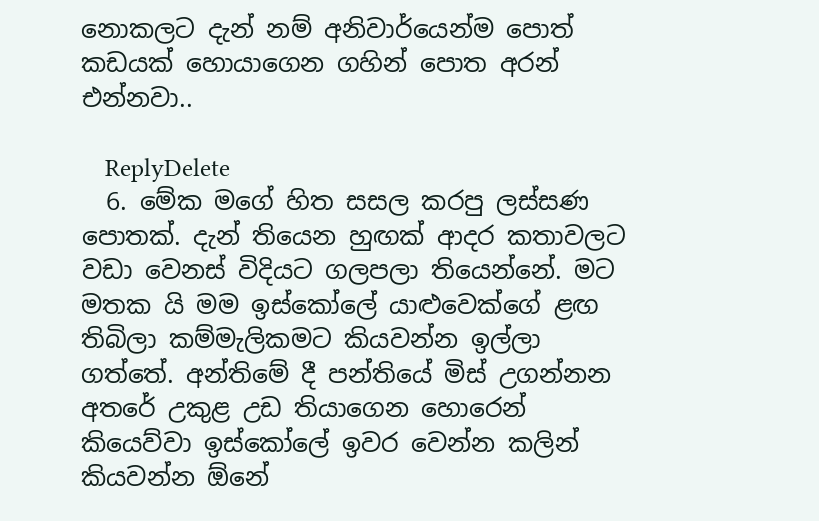නොකලට දැන් නම් අනිවාර්යෙන්ම පොත් කඩයක් හොයාගෙන ගහින් පොත අරන් එන්නවා..

    ReplyDelete
  6. මේක මගේ හිත සසල කරපු ලස්සණ පොතක්. දැන් තියෙන හුඟක් ආදර කතාවලට වඩා වෙනස් විදියට ගලපලා තියෙන්නේ. මට මතක යි මම ඉස්කෝලේ යාළුවෙක්ගේ ළඟ තිබිලා කම්මැලිකමට කියවන්න ඉල්ලා ගත්තේ. අන්තිමේ දී පන්තියේ මිස් උගන්නන අතරේ උකුළ උඩ තියාගෙන හොරෙන් කියෙව්වා ඉස්කෝලේ ඉවර වෙන්න කලින් කියවන්න ඕනේ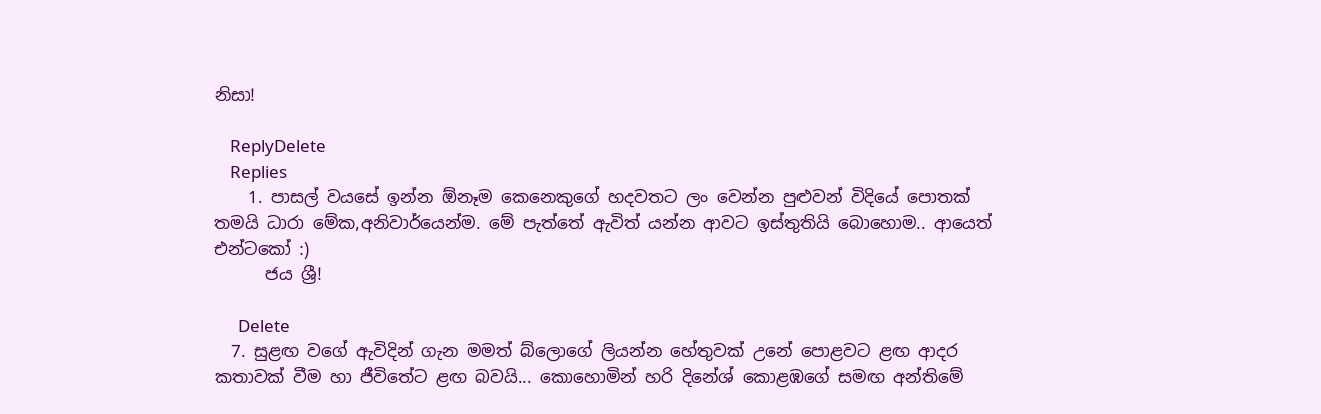නිසා!

    ReplyDelete
    Replies
    1. පාසල් වයසේ ඉන්න ඕනෑම කෙනෙකුගේ හදවතට ලං වෙන්න පුළුවන් විදියේ පොතක් තමයි ධාරා මේක,අනිවාර්යෙන්ම. මේ පැත්තේ ඇවිත් යන්න ආවට ඉස්තුතියි බොහොම.. ආයෙත් එන්ටකෝ :)
      ජය ශ්‍රී!

      Delete
  7. සුළඟ වගේ ඇවිදින් ගැන මමත් බ්ලොගේ ලියන්න හේතුවක් උනේ පොළවට ළඟ ආදර කතාවක් වීම හා ජීවිතේට ළඟ බවයි... කොහොමින් හරි දිනේශ් කොළඹගේ සමඟ අන්තිමේ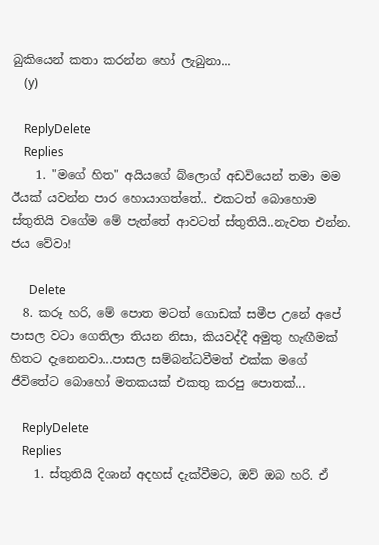බුකියෙන් කතා කරන්න හෝ ලැබුනා...
    (y)

    ReplyDelete
    Replies
    1. "මගේ හිත" අයියගේ බ්ලොග් අඩවියෙන් තමා මම ඊයක් යවන්න පාර හොයාගත්තේ.. එකටත් බොහොම ස්තුතියි වගේම මේ පැත්තේ ආවටත් ස්තුතියි..නැවත එන්න. ජය වේවා!

      Delete
  8. කරූ හරි, මේ පොත මටත් ගොඩක් සමීප උනේ අපේ පාසල වටා ගෙතිලා තියන නිසා, කියවද්දී අමුතු හැඟීමක් හිතට දැනෙනවා...පාසල සම්බන්ධවීමත් එක්ක මගේ ජීවිතේට බොහෝ මතකයක් එකතු කරපු පොතක්...

    ReplyDelete
    Replies
    1. ස්තුතියි දිශාන් අදහස් දැක්වීමට, ඔව් ඔබ හරි. ඒ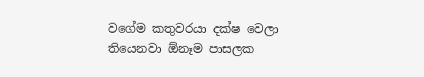වගේම කතුවරයා දක්ෂ වෙලා තියෙනවා ඕනෑම පාසලක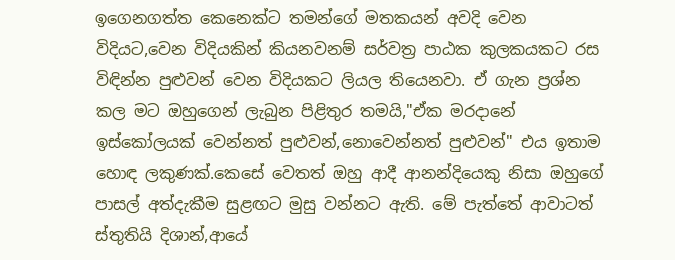ඉගෙනගත්ත කෙනෙක්ට තමන්ගේ මතකයන් අවදි වෙන විදියට,වෙන විදියකින් කියනවනම් සර්වත්‍ර පාඨක කුලකයකට රස විඳින්න පුළුවන් වෙන විදියකට ලියල තියෙනවා. ඒ ගැන ප්‍රශ්න කල මට ඔහුගෙන් ලැබුන පිළිතුර තමයි,"ඒක මරදානේ ඉස්කෝලයක් වෙන්නත් පුළුවන්,නොවෙන්නත් පුළුවන්" එය ඉතාම හොඳ ලකුණක්.කෙසේ වෙතත් ඔහු ආදී ආනන්දියෙකු නිසා ඔහුගේ පාසල් අත්දැකීම සුළඟට මුසු වන්නට ඇති. මේ පැත්තේ ආවාටත් ස්තුතියි දිශාන්,ආයේ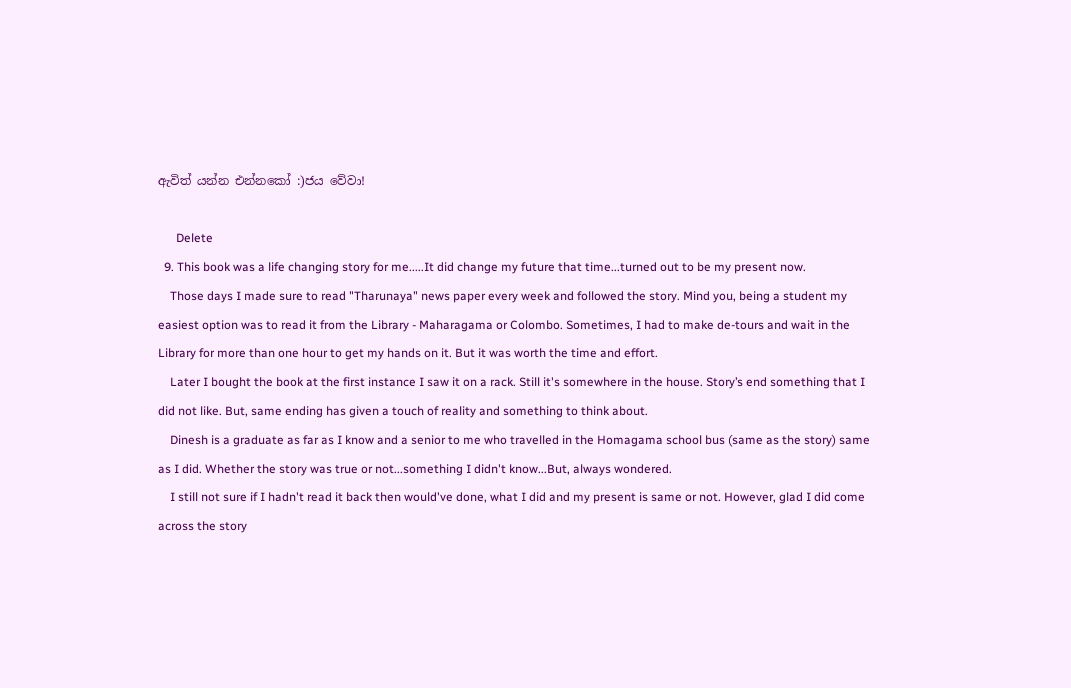ඇවිත් යන්න එන්නකෝ :)ජය වේවා!

      Delete
  9. This book was a life changing story for me.....It did change my future that time...turned out to be my present now.
    Those days I made sure to read "Tharunaya" news paper every week and followed the story. Mind you, being a student my easiest option was to read it from the Library - Maharagama or Colombo. Sometimes, I had to make de-tours and wait in the Library for more than one hour to get my hands on it. But it was worth the time and effort.
    Later I bought the book at the first instance I saw it on a rack. Still it's somewhere in the house. Story’s end something that I did not like. But, same ending has given a touch of reality and something to think about.
    Dinesh is a graduate as far as I know and a senior to me who travelled in the Homagama school bus (same as the story) same as I did. Whether the story was true or not...something I didn't know...But, always wondered.
    I still not sure if I hadn't read it back then would've done, what I did and my present is same or not. However, glad I did come across the story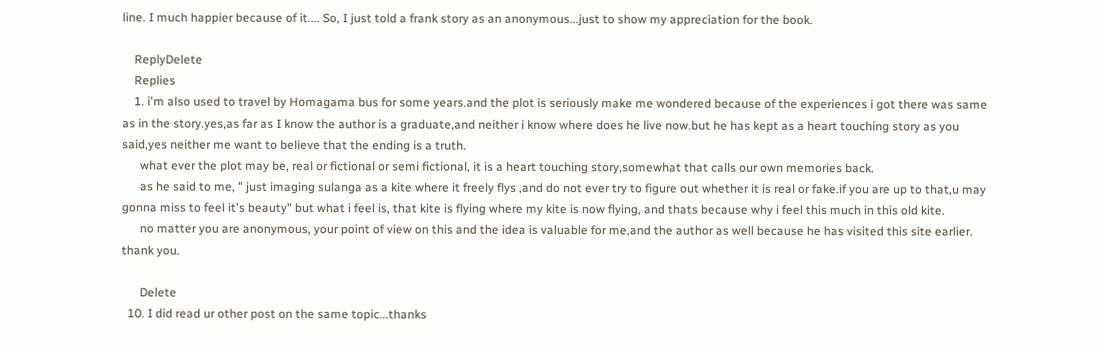line. I much happier because of it.... So, I just told a frank story as an anonymous...just to show my appreciation for the book.

    ReplyDelete
    Replies
    1. i'm also used to travel by Homagama bus for some years.and the plot is seriously make me wondered because of the experiences i got there was same as in the story.yes,as far as I know the author is a graduate,and neither i know where does he live now.but he has kept as a heart touching story as you said,yes neither me want to believe that the ending is a truth.
      what ever the plot may be, real or fictional or semi fictional, it is a heart touching story,somewhat that calls our own memories back.
      as he said to me, " just imaging sulanga as a kite where it freely flys ,and do not ever try to figure out whether it is real or fake.if you are up to that,u may gonna miss to feel it's beauty" but what i feel is, that kite is flying where my kite is now flying, and thats because why i feel this much in this old kite.
      no matter you are anonymous, your point of view on this and the idea is valuable for me,and the author as well because he has visited this site earlier. thank you.

      Delete
  10. I did read ur other post on the same topic...thanks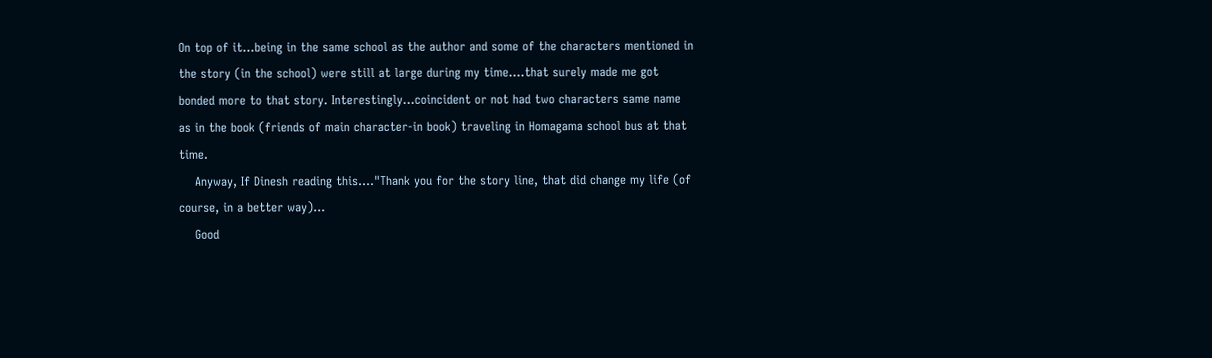On top of it...being in the same school as the author and some of the characters mentioned in the story (in the school) were still at large during my time....that surely made me got bonded more to that story. Interestingly...coincident or not had two characters same name as in the book (friends of main character-in book) traveling in Homagama school bus at that time.
    Anyway, If Dinesh reading this...."Thank you for the story line, that did change my life (of course, in a better way)...
    Good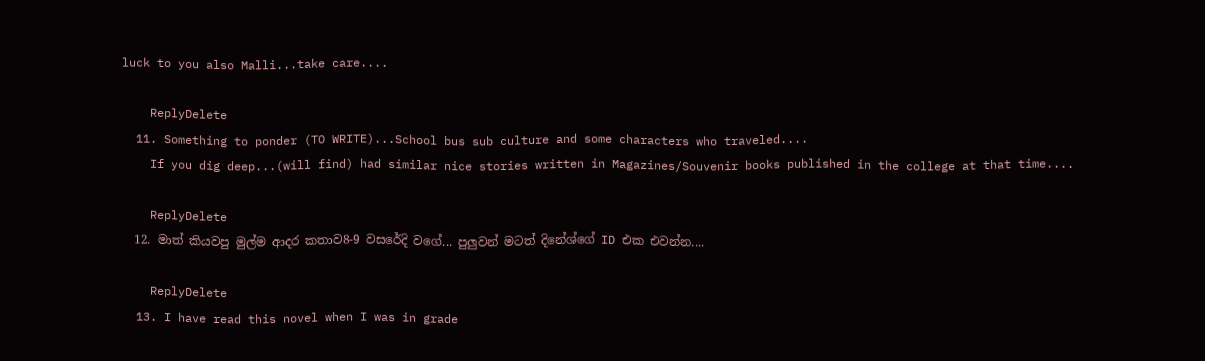luck to you also Malli...take care....

    ReplyDelete
  11. Something to ponder (TO WRITE)...School bus sub culture and some characters who traveled....
    If you dig deep...(will find) had similar nice stories written in Magazines/Souvenir books published in the college at that time....

    ReplyDelete
  12. මාත් කියවපු මුල්ම ආදර කතාව8-9 වසරේදි වගේ... පුලුවන් මටත් දිනේශ්ගේ ID එක එවන්න....

    ReplyDelete
  13. I have read this novel when I was in grade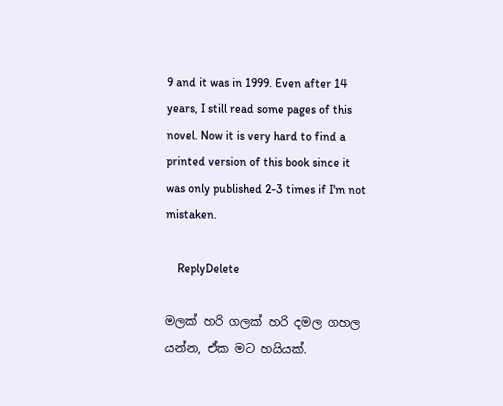9 and it was in 1999. Even after 14 years, I still read some pages of this novel. Now it is very hard to find a printed version of this book since it was only published 2-3 times if I'm not mistaken.

    ReplyDelete

මලක් හරි ගලක් හරි දමල ගහල යන්න, ඒක මට හයියක්.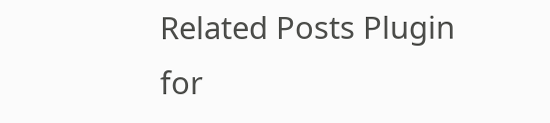Related Posts Plugin for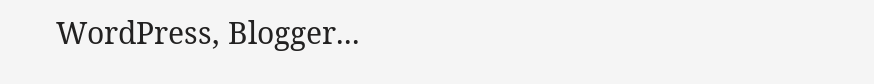WordPress, Blogger...